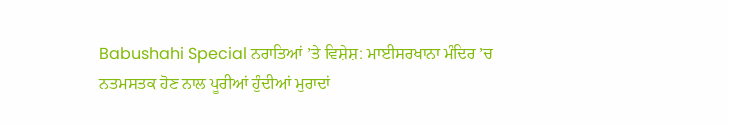Babushahi Special ਨਰਾਤਿਆਂ ’ਤੇ ਵਿਸ਼ੇਸ਼: ਮਾਈਸਰਖਾਨਾ ਮੰਦਿਰ ’ਚ ਨਤਮਸਤਕ ਹੋਣ ਨਾਲ ਪੂਰੀਆਂ ਹੁੰਦੀਆਂ ਮੁਰਾਦਾਂ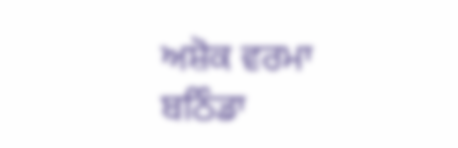ਅਸ਼ੋਕ ਵਰਮਾ
ਬਠਿੰਡਾ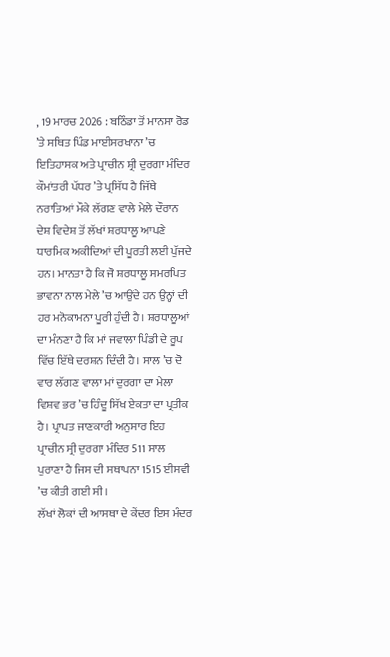, 19 ਮਾਰਚ 2026 : ਬਠਿੰਡਾ ਤੋਂ ਮਾਨਸਾ ਰੋਡ ’ਤੇ ਸਥਿਤ ਪਿੰਡ ਮਾਈਸਰਖਾਨਾ ’ਚ ਇਤਿਹਾਸਕ ਅਤੇ ਪ੍ਰਾਚੀਨ ਸ਼੍ਰੀ ਦੁਰਗਾ ਮੰਦਿਰ ਕੌਮਾਂਤਰੀ ਪੱਧਰ ’ਤੇ ਪ੍ਰਸਿੱਧ ਹੈ ਜਿੱਥੇ ਨਰਾਤਿਆਂ ਮੌਕੇ ਲੱਗਣ ਵਾਲੇ ਮੇਲੇ ਦੌਰਾਨ ਦੇਸ਼ ਵਿਦੇਸ਼ ਤੋਂ ਲੱਖਾਂ ਸ਼ਰਧਾਲੂ ਆਪਣੇ ਧਾਰਮਿਕ ਅਕੀਦਿਆਂ ਦੀ ਪੂਰਤੀ ਲਈ ਪੁੱਜਦੇ ਹਨ। ਮਾਨਤਾ ਹੈ ਕਿ ਜੋ ਸ਼ਰਧਾਲੂ ਸਮਰਪਿਤ ਭਾਵਨਾ ਨਾਲ ਮੇਲੇ ’ਚ ਆਉਂਦੇ ਹਨ ਉਨ੍ਹਾਂ ਦੀ ਹਰ ਮਨੋਕਾਮਨਾ ਪੂਰੀ ਹੁੰਦੀ ਹੈ। ਸ਼ਰਧਾਲੂਆਂ ਦਾ ਮੰਨਣਾ ਹੈ ਕਿ ਮਾਂ ਜਵਾਲਾ ਪਿੰਡੀ ਦੇ ਰੂਪ ਵਿੱਚ ਇੱਥੇ ਦਰਸ਼ਨ ਦਿੰਦੀ ਹੈ। ਸਾਲ ’ਚ ਦੋ ਵਾਰ ਲੱਗਣ ਵਾਲਾ ਮਾਂ ਦੁਰਗਾ ਦਾ ਮੇਲਾ ਵਿਸ਼ਵ ਭਰ ’ਚ ਹਿੰਦੂ ਸਿੱਖ ਏਕਤਾ ਦਾ ਪ੍ਰਤੀਕ ਹੈ। ਪ੍ਰਾਪਤ ਜਾਣਕਾਰੀ ਅਨੁਸਾਰ ਇਹ ਪ੍ਰਾਚੀਨ ਸ੍ਰੀ ਦੁਰਗਾ ਮੰਦਿਰ 511 ਸਾਲ ਪੁਰਾਣਾ ਹੈ ਜਿਸ ਦੀ ਸਥਾਪਨਾ 1515 ਈਸਵੀ ’ਚ ਕੀਤੀ ਗਈ ਸੀ।
ਲੱਖਾਂ ਲੋਕਾਂ ਦੀ ਆਸਥਾ ਦੇ ਕੇਂਦਰ ਇਸ ਮੰਦਰ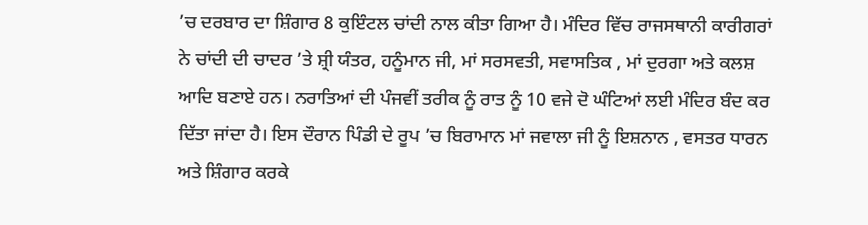’ਚ ਦਰਬਾਰ ਦਾ ਸ਼ਿੰਗਾਰ 8 ਕੁਇੰਟਲ ਚਾਂਦੀ ਨਾਲ ਕੀਤਾ ਗਿਆ ਹੈ। ਮੰਦਿਰ ਵਿੱਚ ਰਾਜਸਥਾਨੀ ਕਾਰੀਗਰਾਂ ਨੇ ਚਾਂਦੀ ਦੀ ਚਾਦਰ ’ਤੇ ਸ਼੍ਰੀ ਯੰਤਰ, ਹਨੂੰਮਾਨ ਜੀ, ਮਾਂ ਸਰਸਵਤੀ, ਸਵਾਸਤਿਕ , ਮਾਂ ਦੁਰਗਾ ਅਤੇ ਕਲਸ਼ ਆਦਿ ਬਣਾਏ ਹਨ। ਨਰਾਤਿਆਂ ਦੀ ਪੰਜਵੀਂ ਤਰੀਕ ਨੂੰ ਰਾਤ ਨੂੰ 10 ਵਜੇ ਦੋ ਘੰਟਿਆਂ ਲਈ ਮੰਦਿਰ ਬੰਦ ਕਰ ਦਿੱਤਾ ਜਾਂਦਾ ਹੈ। ਇਸ ਦੌਰਾਨ ਪਿੰਡੀ ਦੇ ਰੂਪ ’ਚ ਬਿਰਾਮਾਨ ਮਾਂ ਜਵਾਲਾ ਜੀ ਨੂੰ ਇਸ਼ਨਾਨ , ਵਸਤਰ ਧਾਰਨ ਅਤੇ ਸ਼ਿੰਗਾਰ ਕਰਕੇ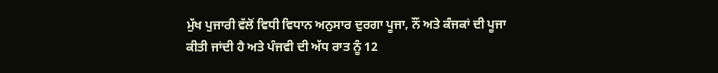ਮੁੱਖ ਪੁਜਾਰੀ ਵੱਲੋਂ ਵਿਧੀ ਵਿਧਾਨ ਅਨੁਸਾਰ ਦੁਰਗਾ ਪੂਜਾ, ਨੌਂ ਅਤੇ ਕੰਜਕਾਂ ਦੀ ਪੂਜਾ ਕੀਤੀ ਜਾਂਦੀ ਹੈ ਅਤੇ ਪੰਜਵੀ ਦੀ ਅੱਧ ਰਾਤ ਨੂੰ 12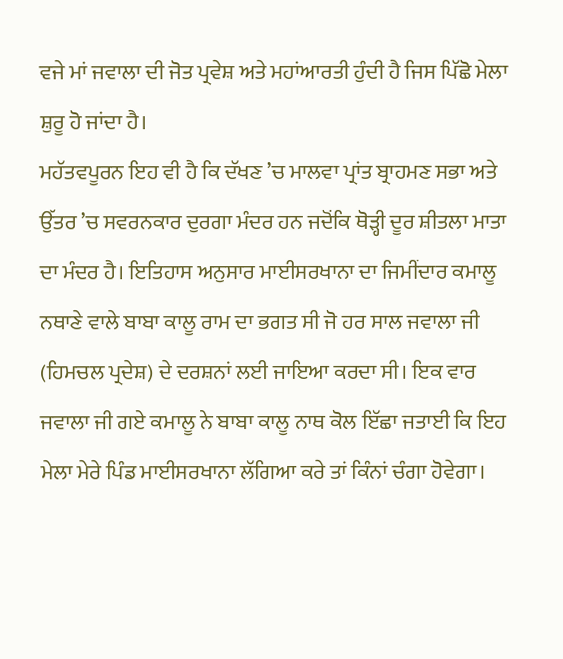ਵਜੇ ਮਾਂ ਜਵਾਲਾ ਦੀ ਜੋਤ ਪ੍ਰਵੇਸ਼ ਅਤੇ ਮਹਾਂਆਰਤੀ ਹੁੰਦੀ ਹੈ ਜਿਸ ਪਿੱਛੋ ਮੇਲਾ ਸ਼ੁਰੂ ਹੋ ਜਾਂਦਾ ਹੈ।
ਮਹੱਤਵਪੂਰਨ ਇਹ ਵੀ ਹੈ ਕਿ ਦੱਖਣ ’ਚ ਮਾਲਵਾ ਪ੍ਰਾਂਤ ਬ੍ਰਾਹਮਣ ਸਭਾ ਅਤੇ ਉੱਤਰ ’ਚ ਸਵਰਨਕਾਰ ਦੁਰਗਾ ਮੰਦਰ ਹਨ ਜਦੋਂਕਿ ਥੋੜ੍ਹੀ ਦੂਰ ਸ਼ੀਤਲਾ ਮਾਤਾ ਦਾ ਮੰਦਰ ਹੈ। ਇਤਿਹਾਸ ਅਨੁਸਾਰ ਮਾਈਸਰਖਾਨਾ ਦਾ ਜਿਮੀਂਦਾਰ ਕਮਾਲੂ ਨਥਾਣੇ ਵਾਲੇ ਬਾਬਾ ਕਾਲੂ ਰਾਮ ਦਾ ਭਗਤ ਸੀ ਜੋ ਹਰ ਸਾਲ ਜਵਾਲਾ ਜੀ (ਹਿਮਚਲ ਪ੍ਰਦੇਸ਼) ਦੇ ਦਰਸ਼ਨਾਂ ਲਈ ਜਾਇਆ ਕਰਦਾ ਸੀ। ਇਕ ਵਾਰ ਜਵਾਲਾ ਜੀ ਗਏ ਕਮਾਲੂ ਨੇ ਬਾਬਾ ਕਾਲੂ ਨਾਥ ਕੋਲ ਇੱਛਾ ਜਤਾਈ ਕਿ ਇਹ ਮੇਲਾ ਮੇਰੇ ਪਿੰਡ ਮਾਈਸਰਖਾਨਾ ਲੱਗਿਆ ਕਰੇ ਤਾਂ ਕਿੰਨਾਂ ਚੰਗਾ ਹੋਵੇਗਾ।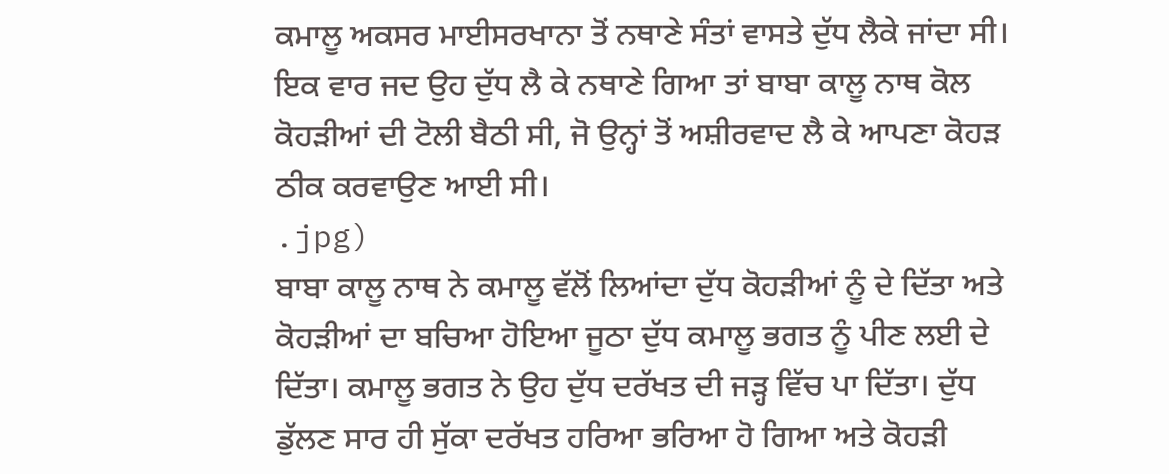ਕਮਾਲੂ ਅਕਸਰ ਮਾਈਸਰਖਾਨਾ ਤੋਂ ਨਥਾਣੇ ਸੰਤਾਂ ਵਾਸਤੇ ਦੁੱਧ ਲੈਕੇ ਜਾਂਦਾ ਸੀ। ਇਕ ਵਾਰ ਜਦ ਉਹ ਦੁੱਧ ਲੈ ਕੇ ਨਥਾਣੇ ਗਿਆ ਤਾਂ ਬਾਬਾ ਕਾਲੂ ਨਾਥ ਕੋਲ ਕੋਹੜੀਆਂ ਦੀ ਟੋਲੀ ਬੈਠੀ ਸੀ, ਜੋ ਉਨ੍ਹਾਂ ਤੋਂ ਅਸ਼ੀਰਵਾਦ ਲੈ ਕੇ ਆਪਣਾ ਕੋਹੜ ਠੀਕ ਕਰਵਾਉਣ ਆਈ ਸੀ।
.jpg)
ਬਾਬਾ ਕਾਲੂ ਨਾਥ ਨੇ ਕਮਾਲੂ ਵੱਲੋਂ ਲਿਆਂਦਾ ਦੁੱਧ ਕੋਹੜੀਆਂ ਨੂੰ ਦੇ ਦਿੱਤਾ ਅਤੇ ਕੋਹੜੀਆਂ ਦਾ ਬਚਿਆ ਹੋਇਆ ਜੂਠਾ ਦੁੱਧ ਕਮਾਲੂ ਭਗਤ ਨੂੰ ਪੀਣ ਲਈ ਦੇ ਦਿੱਤਾ। ਕਮਾਲੂ ਭਗਤ ਨੇ ਉਹ ਦੁੱਧ ਦਰੱਖਤ ਦੀ ਜੜ੍ਹ ਵਿੱਚ ਪਾ ਦਿੱਤਾ। ਦੁੱਧ ਡੁੱਲਣ ਸਾਰ ਹੀ ਸੁੱਕਾ ਦਰੱਖਤ ਹਰਿਆ ਭਰਿਆ ਹੋ ਗਿਆ ਅਤੇ ਕੋਹੜੀ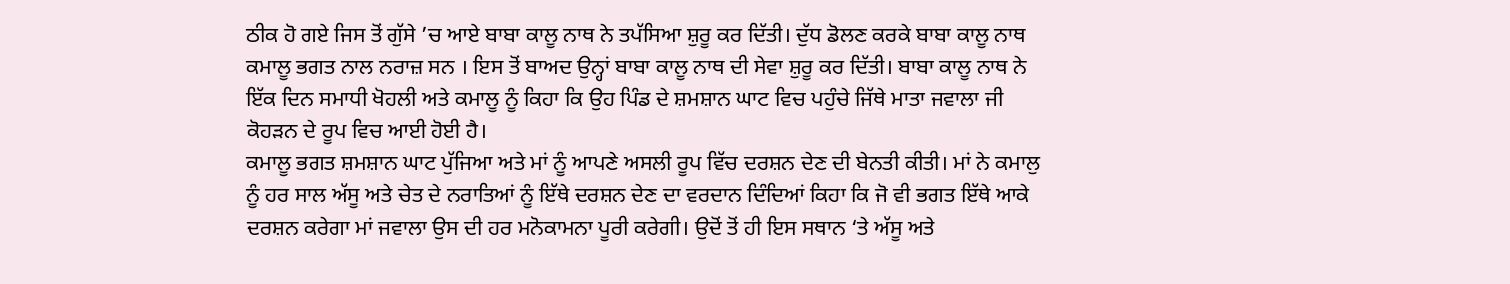ਠੀਕ ਹੋ ਗਏ ਜਿਸ ਤੋਂ ਗੁੱਸੇ ’ਚ ਆਏ ਬਾਬਾ ਕਾਲੂ ਨਾਥ ਨੇ ਤਪੱਸਿਆ ਸ਼ੁਰੂ ਕਰ ਦਿੱਤੀ। ਦੁੱਧ ਡੋਲਣ ਕਰਕੇ ਬਾਬਾ ਕਾਲੂ ਨਾਥ ਕਮਾਲੂ ਭਗਤ ਨਾਲ ਨਰਾਜ਼ ਸਨ । ਇਸ ਤੋਂ ਬਾਅਦ ਉਨ੍ਹਾਂ ਬਾਬਾ ਕਾਲੂ ਨਾਥ ਦੀ ਸੇਵਾ ਸ਼ੁਰੂ ਕਰ ਦਿੱਤੀ। ਬਾਬਾ ਕਾਲੂ ਨਾਥ ਨੇ ਇੱਕ ਦਿਨ ਸਮਾਧੀ ਖੋਹਲੀ ਅਤੇ ਕਮਾਲੂ ਨੂੰ ਕਿਹਾ ਕਿ ਉਹ ਪਿੰਡ ਦੇ ਸ਼ਮਸ਼ਾਨ ਘਾਟ ਵਿਚ ਪਹੁੰਚੇ ਜਿੱਥੇ ਮਾਤਾ ਜਵਾਲਾ ਜੀ ਕੋਹੜਨ ਦੇ ਰੂਪ ਵਿਚ ਆਈ ਹੋਈ ਹੈ।
ਕਮਾਲੂ ਭਗਤ ਸ਼ਮਸ਼ਾਨ ਘਾਟ ਪੁੱਜਿਆ ਅਤੇ ਮਾਂ ਨੂੰ ਆਪਣੇ ਅਸਲੀ ਰੂਪ ਵਿੱਚ ਦਰਸ਼ਨ ਦੇਣ ਦੀ ਬੇਨਤੀ ਕੀਤੀ। ਮਾਂ ਨੇ ਕਮਾਲੁ ਨੂੰ ਹਰ ਸਾਲ ਅੱਸੂ ਅਤੇ ਚੇਤ ਦੇ ਨਰਾਤਿਆਂ ਨੂੰ ਇੱਥੇ ਦਰਸ਼ਨ ਦੇਣ ਦਾ ਵਰਦਾਨ ਦਿੰਦਿਆਂ ਕਿਹਾ ਕਿ ਜੋ ਵੀ ਭਗਤ ਇੱਥੇ ਆਕੇ ਦਰਸ਼ਨ ਕਰੇਗਾ ਮਾਂ ਜਵਾਲਾ ਉਸ ਦੀ ਹਰ ਮਨੋਕਾਮਨਾ ਪੂਰੀ ਕਰੇਗੀ। ਉਦੋਂ ਤੋਂ ਹੀ ਇਸ ਸਥਾਨ ‘ਤੇ ਅੱਸੂ ਅਤੇ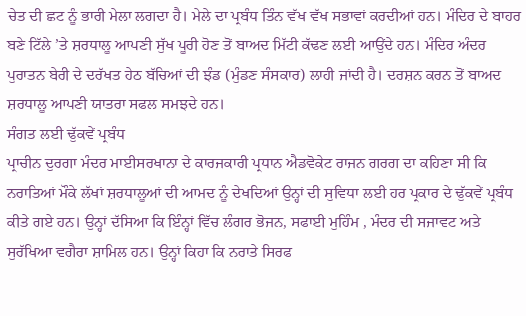ਚੇਤ ਦੀ ਛਟ ਨੂੰ ਭਾਰੀ ਮੇਲਾ ਲਗਦਾ ਹੈ। ਮੇਲੇ ਦਾ ਪ੍ਰਬੰਧ ਤਿੰਨ ਵੱਖ ਵੱਖ ਸਭਾਵਾਂ ਕਰਦੀਆਂ ਹਨ। ਮੰਦਿਰ ਦੇ ਬਾਹਰ ਬਣੇ ਟਿੱਲੇ ’ਤੇ ਸ਼ਰਧਾਲੂ ਆਪਣੀ ਸੁੱਖ ਪੂਰੀ ਹੋਣ ਤੋਂ ਬਾਅਦ ਮਿੱਟੀ ਕੱਢਣ ਲਈ ਆਉਂਦੇ ਹਨ। ਮੰਦਿਰ ਅੰਦਰ ਪੁਰਾਤਨ ਬੇਰੀ ਦੇ ਦਰੱਖਤ ਹੇਠ ਬੱਚਿਆਂ ਦੀ ਝੰਡ (ਮੁੰਡਣ ਸੰਸਕਾਰ) ਲਾਹੀ ਜਾਂਦੀ ਹੈ। ਦਰਸ਼ਨ ਕਰਨ ਤੋਂ ਬਾਅਦ ਸ਼ਰਧਾਲੂ ਆਪਣੀ ਯਾਤਰਾ ਸਫਲ ਸਮਝਦੇ ਹਨ।
ਸੰਗਤ ਲਈ ਢੁੱਕਵੇਂ ਪ੍ਰਬੰਧ
ਪ੍ਰਾਚੀਨ ਦੁਰਗਾ ਮੰਦਰ ਮਾਈਸਰਖਾਨਾ ਦੇ ਕਾਰਜਕਾਰੀ ਪ੍ਰਧਾਨ ਐਡਵੋਕੇਟ ਰਾਜਨ ਗਰਗ ਦਾ ਕਹਿਣਾ ਸੀ ਕਿ ਨਰਾਤਿਆਂ ਮੌਕੇ ਲੱਖਾਂ ਸ਼ਰਧਾਲੂਆਂ ਦੀ ਆਮਦ ਨੂੰ ਦੇਖਦਿਆਂ ਉਨ੍ਹਾਂ ਦੀ ਸੁਵਿਧਾ ਲਈ ਹਰ ਪ੍ਰਕਾਰ ਦੇ ਢੁੱਕਵੇਂ ਪ੍ਰਬੰਧ ਕੀਤੇ ਗਏ ਹਨ। ਉਨ੍ਹਾਂ ਦੱਸਿਆ ਕਿ ਇੰਨ੍ਹਾਂ ਵਿੱਚ ਲੰਗਰ ਭੋਜਨ, ਸਫਾਈ ਮੁਹਿੰਮ , ਮੰਦਰ ਦੀ ਸਜਾਵਟ ਅਤੇ ਸੁਰੱਖਿਆ ਵਗੈਰਾ ਸ਼ਾਮਿਲ ਹਨ। ਉਨ੍ਹਾਂ ਕਿਹਾ ਕਿ ਨਰਾਤੇ ਸਿਰਫ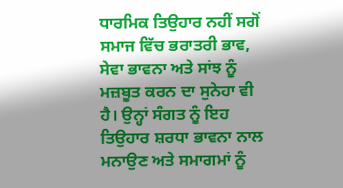ਧਾਰਮਿਕ ਤਿਉਹਾਰ ਨਹੀਂ ਸਗੋਂ ਸਮਾਜ ਵਿੱਚ ਭਰਾਤਰੀ ਭਾਵ, ਸੇਵਾ ਭਾਵਨਾ ਅਤੇ ਸਾਂਝ ਨੂੰ ਮਜ਼ਬੂਤ ਕਰਨ ਦਾ ਸੁਨੇਹਾ ਵੀ ਹੈ। ਉਨ੍ਹਾਂ ਸੰਗਤ ਨੂੰ ਇਹ ਤਿਉਹਾਰ ਸ਼ਰਧਾ ਭਾਵਨਾ ਨਾਲ ਮਨਾਉਣ ਅਤੇ ਸਮਾਗਮਾਂ ਨੂੰ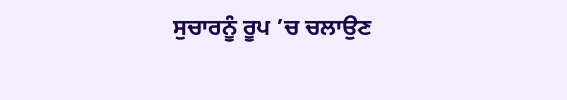ਸੁਚਾਰਨੂੰ ਰੂਪ ’ਚ ਚਲਾਉਣ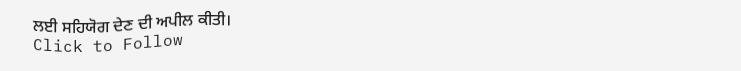ਲਈ ਸਹਿਯੋਗ ਦੇਣ ਦੀ ਅਪੀਲ ਕੀਤੀ।
Click to Follow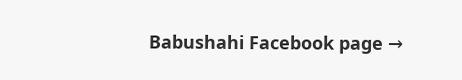Babushahi Facebook page →